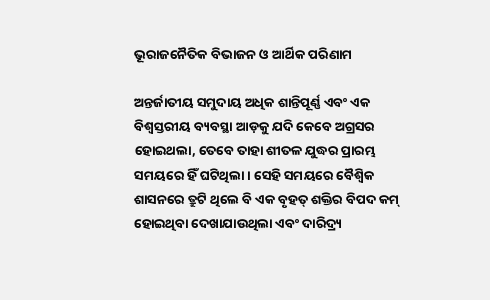ଭୂରାଜନୈତିକ ବିଭାଜନ ଓ ଆର୍ଥିକ ପରିଣାମ

ଅନ୍ତର୍ଜାତୀୟ ସମୁଦାୟ ଅଧିକ ଶାନ୍ତିପୂର୍ଣ୍ଣ ଏବଂ ଏକ ବିଶ୍ୱସ୍ତରୀୟ ବ୍ୟବସ୍ଥା ଆଡ଼କୁ ଯଦି କେବେ ଅଗ୍ରସର ହୋଇଥଲା, ତେବେ ତାହା ଶୀତଳ ଯୁଦ୍ଧର ପ୍ରାରମ୍ଭ ସମୟରେ ହିଁ ଘଟିଥିଲା। ସେହି ସମୟରେ ବୈଶ୍ୱିକ ଶାସନରେ ତ୍ରୁଟି ଥିଲେ ବି ଏକ ବୃହତ୍‌ ଶକ୍ତିର ବିପଦ କମ୍‌ ହୋଇଥିବା ଦେଖାଯାଉଥିଲା ଏବଂ ଦାରିଦ୍ର୍ୟ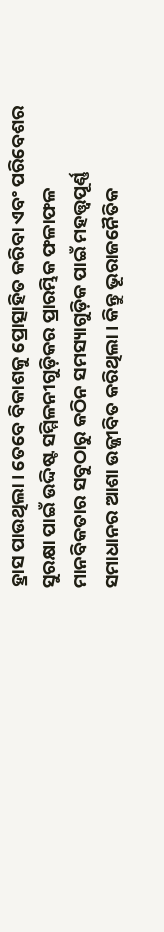ହ୍ରାସ ପାଉଥିଲା। ତେବେ ବିକାଶକୁ ପ୍ରୋତ୍ସାହିତ କରିବା ଏବଂ ପରିବେଶର ସୁରକ୍ଷା ପାଇଁ ଉଦ୍ଦିଷ୍ଟ ସମ୍ମିଳନୀଗୁଡ଼ିକର ପ୍ରାରମ୍ଭିକ ଫଳାଫଳ ମାନବିକତାର ସବୁଠାରୁ କଠିନ ସମସ୍ୟାଗୁଡ଼ିକ ପାଇଁ ମହତ୍ତ୍ୱପୂର୍ଣ୍ଣ ସମାଧାନର ଆଶା ଉଜ୍ଜୀବିତ କରିଥିଲା। କିନ୍ତୁ ଭୂରାଜନୈତିକ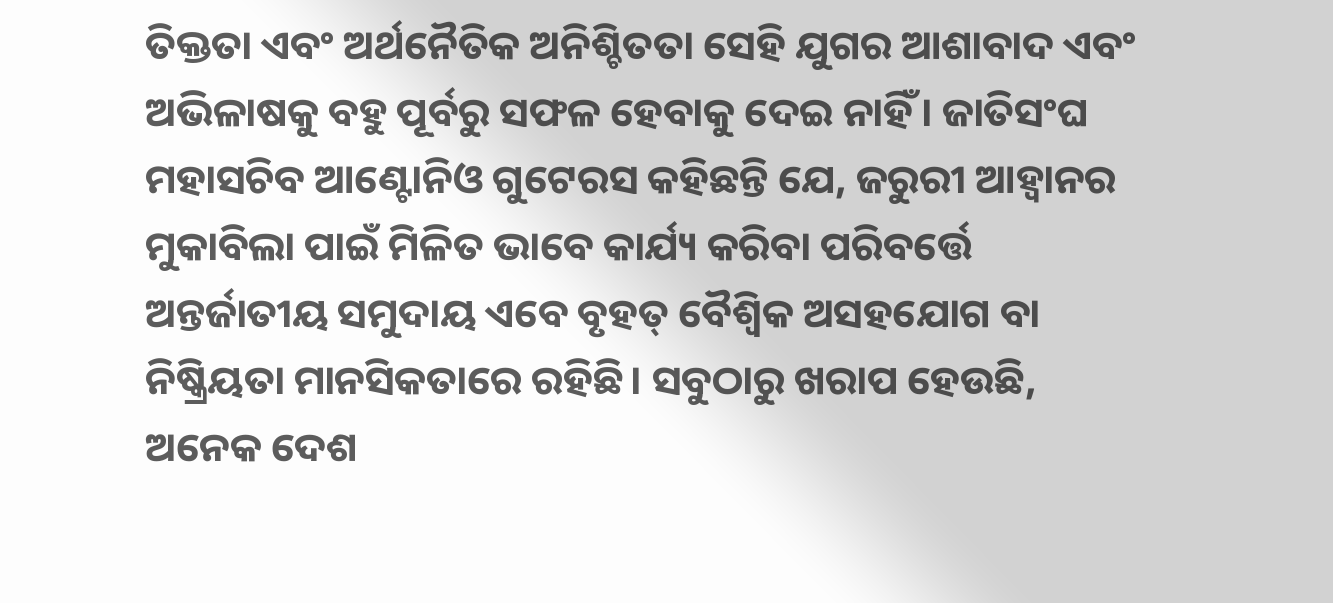ତିକ୍ତତା ଏବଂ ଅର୍ଥନୈତିକ ଅନିଶ୍ଚିତତା ସେହି ଯୁଗର ଆଶାବାଦ ଏବଂ ଅଭିଳାଷକୁ ବହୁ ପୂର୍ବରୁ ସଫଳ ହେବାକୁ ଦେଇ ନାହିଁ। ଜାତିସଂଘ ମହାସଚିବ ଆଣ୍ଟୋନିଓ ଗୁଟେରସ କହିଛନ୍ତି ଯେ, ଜରୁରୀ ଆହ୍ବାନର ମୁକାବିଲା ପାଇଁ ମିଳିତ ଭାବେ କାର୍ଯ୍ୟ କରିବା ପରିବର୍ତ୍ତେ ଅନ୍ତର୍ଜାତୀୟ ସମୁଦାୟ ଏବେ ବୃହତ୍‌ ବୈଶ୍ୱିକ ଅସହଯୋଗ ବା ନିଷ୍କ୍ରିୟତା ମାନସିକତାରେ ରହିଛି। ସବୁଠାରୁ ଖରାପ ହେଉଛି, ଅନେକ ଦେଶ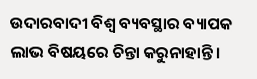ଉଦାରବାଦୀ ବିଶ୍ୱ ବ୍ୟବସ୍ଥାର ବ୍ୟାପକ ଲାଭ ବିଷୟରେ ଚିନ୍ତା କରୁନାହାନ୍ତି।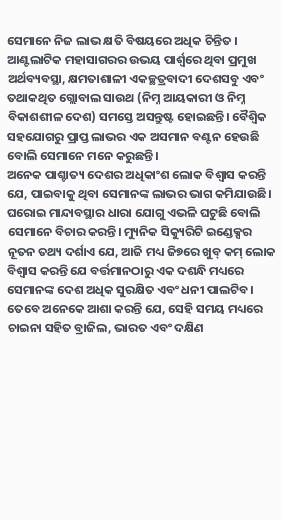ସେମାନେ ନିଜ ଲାଭ କ୍ଷତି ବିଷୟରେ ଅଧିକ ଚିନ୍ତିତ । ଆଣ୍ଟଲାଟିକ ମହାସାଗରର ଉଭୟ ପାର୍ଶ୍ୱରେ ଥିବା ପ୍ରମୁଖ ଅର୍ଥବ୍ୟବସ୍ଥା, କ୍ଷମତାଶାଳୀ ଏକଚ୍ଛତ୍ରବାଦୀ ଦେଶସବୁ ଏବଂ ତଥାକଥିତ ଗ୍ଲୋବାଲ ସାଉଥ (ନିମ୍ନ ଆୟକାରୀ ଓ ନିମ୍ନ ବିକାଶଶୀଳ ଦେଶ) ସମସ୍ତେ ଅସନ୍ତୁଷ୍ଟ ହୋଇଛନ୍ତି। ବୈଶ୍ୱିକ ସହଯୋଗରୁ ପ୍ରାପ୍ତ ଲାଭର ଏକ ଅସମାନ ବଣ୍ଟନ ହେଉଛି ବୋଲି ସେମାନେ ମନେ କରୁଛନ୍ତି।
ଅନେକ ପାଶ୍ଚାତ୍ୟ ଦେଶର ଅଧିକାଂଶ ଲୋକ ବିଶ୍ୱାସ କରନ୍ତି ଯେ, ପାଇବାକୁ ଥିବା ସେମାନଙ୍କ ଲାଭର ଭାଗ କମିଯାଉଛି। ଘରୋଇ ମାନ୍ଦାବସ୍ଥାର ଧାରା ଯୋଗୁ ଏଭଳି ଘଟୁଛି ବୋଲି ସେମାନେ ବିଚାର କରନ୍ତି। ମ୍ୟୁନିକ ସିକ୍ୟୁରିଟି ଇଣ୍ଡେକ୍ସର ନୂତନ ତଥ୍ୟ ଦର୍ଶାଏ ଯେ, ଆଜି ମଧ୍ୟ ଜି୭ରେ ଖୁବ୍‌ କମ୍‌ ଲୋକ ବିଶ୍ୱାସ କରନ୍ତି ଯେ ବର୍ତ୍ତମାନଠାରୁ ଏକ ଦଶନ୍ଧି ମଧ୍ୟରେ ସେମାନଙ୍କ ଦେଶ ଅଧିକ ସୁରକ୍ଷିତ ଏବଂ ଧନୀ ପାଲଟିବ। ତେବେ ଅନେକେ ଆଶା କରନ୍ତି ଯେ, ସେହି ସମୟ ମଧ୍ୟରେ ଚାଇନା ସହିତ ବ୍ରାଜିଲ, ଭାରତ ଏବଂ ଦକ୍ଷିଣ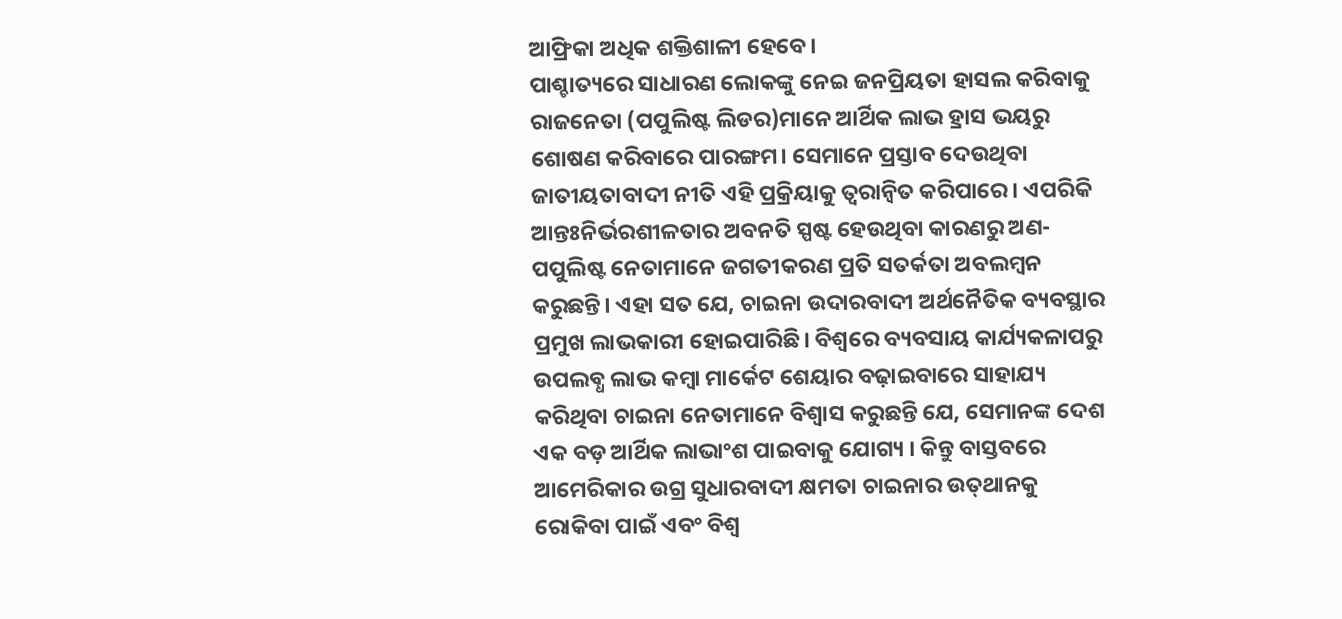ଆଫ୍ରିକା ଅଧିକ ଶକ୍ତିଶାଳୀ ହେବେ।
ପାଶ୍ଚାତ୍ୟରେ ସାଧାରଣ ଲୋକଙ୍କୁ ନେଇ ଜନପ୍ରିୟତା ହାସଲ କରିବାକୁ ରାଜନେତା (ପପୁଲିଷ୍ଟ ଲିଡର)ମାନେ ଆର୍ଥିକ ଲାଭ ହ୍ରାସ ଭୟରୁ ଶୋଷଣ କରିବାରେ ପାରଙ୍ଗମ। ସେମାନେ ପ୍ରସ୍ତାବ ଦେଉଥିବା ଜାତୀୟତାବାଦୀ ନୀତି ଏହି ପ୍ରକ୍ରିୟାକୁ ତ୍ୱରାନ୍ବିତ କରିପାରେ। ଏପରିକି ଆନ୍ତଃନିର୍ଭରଶୀଳତାର ଅବନତି ସ୍ପଷ୍ଟ ହେଉଥିବା କାରଣରୁ ଅଣ-ପପୁଲିଷ୍ଟ ନେତାମାନେ ଜଗତୀକରଣ ପ୍ରତି ସତର୍କତା ଅବଲମ୍ବନ କରୁଛନ୍ତି। ଏହା ସତ ଯେ, ଚାଇନା ଉଦାରବାଦୀ ଅର୍ଥନୈତିକ ବ୍ୟବସ୍ଥାର ପ୍ରମୁଖ ଲାଭକାରୀ ହୋଇପାରିଛି। ବିଶ୍ୱରେ ବ୍ୟବସାୟ କାର୍ଯ୍ୟକଳାପରୁ ଉପଲବ୍ଧ ଲାଭ କମ୍ବା ମାର୍କେଟ ଶେୟାର ବଢ଼ାଇବାରେ ସାହାଯ୍ୟ କରିଥିବା ଚାଇନା ନେତାମାନେ ବିଶ୍ୱାସ କରୁଛନ୍ତି ଯେ, ସେମାନଙ୍କ ଦେଶ ଏକ ବଡ଼ ଆର୍ଥିକ ଲାଭାଂଶ ପାଇବାକୁ ଯୋଗ୍ୟ । କିନ୍ତୁ ବାସ୍ତବରେ ଆମେରିକାର ଉଗ୍ର ସୁଧାରବାଦୀ କ୍ଷମତା ଚାଇନାର ଉତ୍‌ଥାନକୁ ରୋକିବା ପାଇଁ ଏବଂ ବିଶ୍ୱ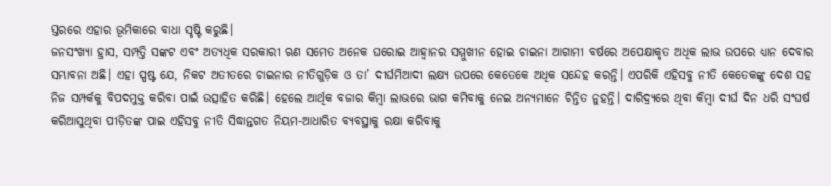ସ୍ତରରେ ଏହାର ଭୂମିକାରେ ବାଧା ସୃଷ୍ଟି କରୁଛି।
ଜନସଂଖ୍ୟା ହ୍ରାସ, ସମ୍ପତ୍ତି ସଙ୍କଟ ଏବଂ ଅତ୍ୟଧିକ ସରକାରୀ ଋଣ ସମେତ ଅନେକ ଘରୋଇ ଆହ୍ବାନର ସମ୍ମୁଖୀନ ହୋଇ ଚାଇନା ଆଗାମୀ ବର୍ଷରେ ଅପେକ୍ଷାକୃତ ଅଧିକ ଲାଭ ଉପରେ ଧ୍ୟାନ ଦେବାର ସମ୍ଭାବନା ଅଛି। ଏହା ସ୍ପଷ୍ଟ ଯେ, ନିକଟ ଅତୀତରେ ଚାଇନାର ନୀତିଗୁଡ଼ିକ ଓ ତା’ ଦୀର୍ଘମିଆଦୀ ଲକ୍ଷ୍ୟ ଉପରେ କେତେକେ ଅଧିକ ସନ୍ଦେହ କରନ୍ତି। ଏପରିକି ଏହିସବୁ ନୀତି କେତେକଙ୍କୁ ଦେଶ ସହ ନିଜ ସମ୍ପର୍କକୁ ବିପଦମୁକ୍ତ କରିବା ପାଇଁ ଉତ୍ସାହିତ କରିଛି। ହେଲେ ଆର୍ଥିକ ବଜାର କିମ୍ବା ଲାଭରେ ଭାଗ କମିବାକୁ ନେଇ ଅନ୍ୟମାନେ ଚିନ୍ତିତ ନୁହନ୍ତି। ଦାରିଦ୍ର୍ୟରେ ଥିବା କିମ୍ବା ଦୀର୍ଘ ଦିନ ଧରି ସଂଘର୍ଷ କରିଆସୁଥିବା ପୀଡ଼ିତଙ୍କ ପାଇ ଏହିସବୁ ନୀତି ସିଦ୍ଧାନ୍ତଗତ ନିୟମ-ଆଧାରିତ ବ୍ୟବସ୍ଥାକୁ ରକ୍ଷା କରିବାକୁ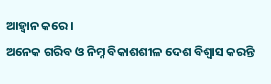ଆହ୍ବାନ କରେ ।
ଅନେକ ଗରିବ ଓ ନିମ୍ନ ବିକାଶଶୀଳ ଦେଶ ବିଶ୍ୱାସ କରନ୍ତି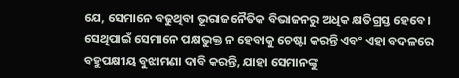ଯେ, ସେମାନେ ବଢୁଥିବା ଭୂରାଜନୈତିକ ବିଭାଜନରୁ ଅଧିକ କ୍ଷତିଗ୍ରସ୍ତ ହେବେ। ସେଥିପାଇଁ ସେମାନେ ପକ୍ଷଭୁକ୍ତ ନ ହେବାକୁ ଚେଷ୍ଟା କରନ୍ତି ଏବଂ ଏହା ବଦଳରେ ବହୁପକ୍ଷୀୟ ବୁଝାମଣା ଦାବି କରନ୍ତି, ଯାହା ସେମାନଙ୍କୁ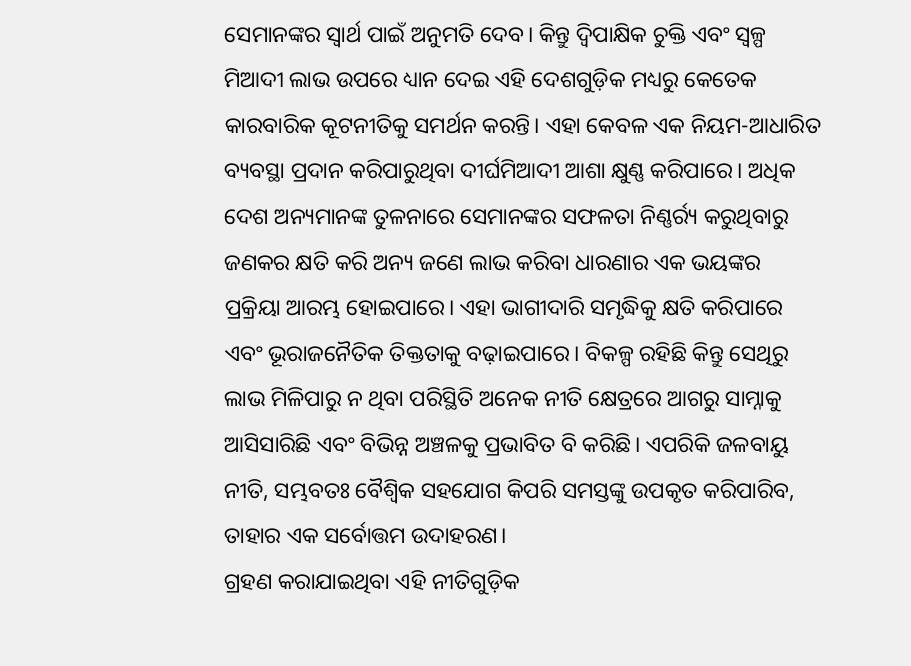ସେମାନଙ୍କର ସ୍ବାର୍ଥ ପାଇଁ ଅନୁମତି ଦେବ। କିନ୍ତୁ ଦ୍ୱିପାକ୍ଷିକ ଚୁକ୍ତି ଏବଂ ସ୍ବଳ୍ପ ମିଆଦୀ ଲାଭ ଉପରେ ଧ୍ୟାନ ଦେଇ ଏହି ଦେଶଗୁଡ଼ିକ ମଧ୍ୟରୁ କେତେକ କାରବାରିକ କୂଟନୀତିକୁ ସମର୍ଥନ କରନ୍ତି। ଏହା କେବଳ ଏକ ନିୟମ-ଆଧାରିତ ବ୍ୟବସ୍ଥା ପ୍ରଦାନ କରିପାରୁଥିବା ଦୀର୍ଘମିଆଦୀ ଆଶା କ୍ଷୁଣ୍ଣ କରିପାରେ। ଅଧିକ ଦେଶ ଅନ୍ୟମାନଙ୍କ ତୁଳନାରେ ସେମାନଙ୍କର ସଫଳତା ନିଣ୍ଣର୍ର୍ୟ କରୁଥିବାରୁ ଜଣକର କ୍ଷତି କରି ଅନ୍ୟ ଜଣେ ଲାଭ କରିବା ଧାରଣାର ଏକ ଭୟଙ୍କର ପ୍ରକ୍ରିୟା ଆରମ୍ଭ ହୋଇପାରେ। ଏହା ଭାଗୀଦାରି ସମୃଦ୍ଧିକୁ କ୍ଷତି କରିପାରେ ଏବଂ ଭୂରାଜନୈତିକ ତିକ୍ତତାକୁ ବଢ଼ାଇପାରେ। ବିକଳ୍ପ ରହିଛି କିନ୍ତୁ ସେଥିରୁ ଲାଭ ମିଳିପାରୁ ନ ଥିବା ପରିସ୍ଥିତି ଅନେକ ନୀତି କ୍ଷେତ୍ରରେ ଆଗରୁ ସାମ୍ନାକୁ ଆସିସାରିଛି ଏବଂ ବିଭିନ୍ନ ଅଞ୍ଚଳକୁ ପ୍ରଭାବିତ ବି କରିଛି। ଏପରିକି ଜଳବାୟୁ ନୀତି, ସମ୍ଭବତଃ ବୈଶ୍ୱିକ ସହଯୋଗ କିପରି ସମସ୍ତଙ୍କୁ ଉପକୃତ କରିପାରିବ, ତାହାର ଏକ ସର୍ବୋତ୍ତମ ଉଦାହରଣ।
ଗ୍ରହଣ କରାଯାଇଥିବା ଏହି ନୀତିଗୁଡ଼ିକ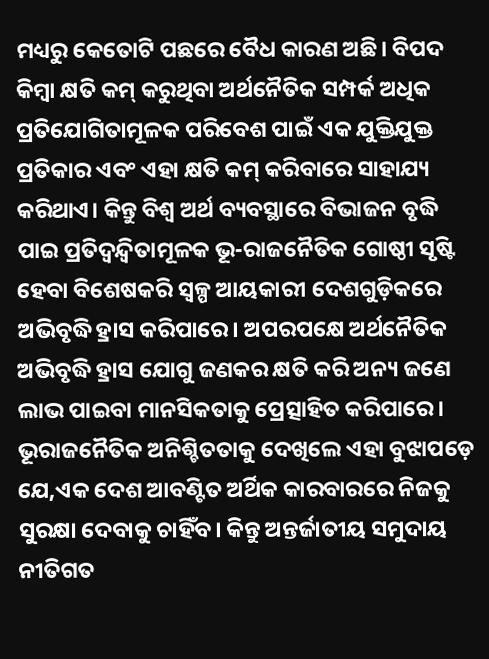ମଧ୍ୟରୁ କେତୋଟି ପଛରେ ବୈଧ କାରଣ ଅଛି। ବିପଦ କିମ୍ବା କ୍ଷତି କମ୍‌ କରୁଥିବା ଅର୍ଥନୈତିକ ସମ୍ପର୍କ ଅଧିକ ପ୍ରତିଯୋଗିତାମୂଳକ ପରିବେଶ ପାଇଁ ଏକ ଯୁକ୍ତିଯୁକ୍ତ ପ୍ରତିକାର ଏବଂ ଏହା କ୍ଷତି କମ୍‌ କରିବାରେ ସାହାଯ୍ୟ କରିଥାଏ। କିନ୍ତୁ ବିଶ୍ୱ ଅର୍ଥ ବ୍ୟବସ୍ଥାରେ ବିଭାଜନ ବୃଦ୍ଧି ପାଇ ପ୍ରତିଦ୍ୱନ୍ଦ୍ୱିତାମୂଳକ ଭୂ-ରାଜନୈତିକ ଗୋଷ୍ଠୀ ସୃଷ୍ଟି ହେବା ବିଶେଷକରି ସ୍ବଳ୍ପ ଆୟକାରୀ ଦେଶଗୁଡ଼ିକରେ ଅଭିବୃଦ୍ଧି ହ୍ରାସ କରିପାରେ। ଅପରପକ୍ଷେ ଅର୍ଥନୈତିକ ଅଭିବୃଦ୍ଧି ହ୍ରାସ ଯୋଗୁ ଜଣକର କ୍ଷତି କରି ଅନ୍ୟ ଜଣେ ଲାଭ ପାଇବା ମାନସିକତାକୁ ପ୍ରେତ୍ସାହିତ କରିପାରେ। ଭୂରାଜନୈତିକ ଅନିଶ୍ଚିତତାକୁ ଦେଖିଲେ ଏହା ବୁଝାପଡ଼େ ଯେ,ଏକ ଦେଶ ଆବଣ୍ଟିତ ଅର୍ଥିକ କାରବାରରେ ନିଜକୁ ସୁରକ୍ଷା ଦେବାକୁ ଚାହିଁବ। କିନ୍ତୁ ଅନ୍ତର୍ଜାତୀୟ ସମୁଦାୟ ନୀତିଗତ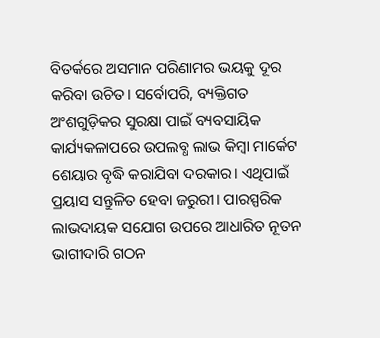ବିତର୍କରେ ଅସମାନ ପରିଣାମର ଭୟକୁ ଦୂର କରିବା ଉଚିତ। ସର୍ବୋପରି, ବ୍ୟକ୍ତିଗତ ଅଂଶଗୁଡ଼ିକର ସୁରକ୍ଷା ପାଇଁ ବ୍ୟବସାୟିକ କାର୍ଯ୍ୟକଳାପରେ ଉପଲବ୍ଧ ଲାଭ କିମ୍ବା ମାର୍କେଟ ଶେୟାର ବୃଦ୍ଧି କରାଯିବା ଦରକାର। ଏଥିପାଇଁ ପ୍ରୟାସ ସନ୍ତୁଳିତ ହେବା ଜରୁରୀ। ପାରସ୍ପରିକ ଲାଭଦାୟକ ସଯୋଗ ଉପରେ ଆଧାରିତ ନୂତନ ଭାଗୀଦାରି ଗଠନ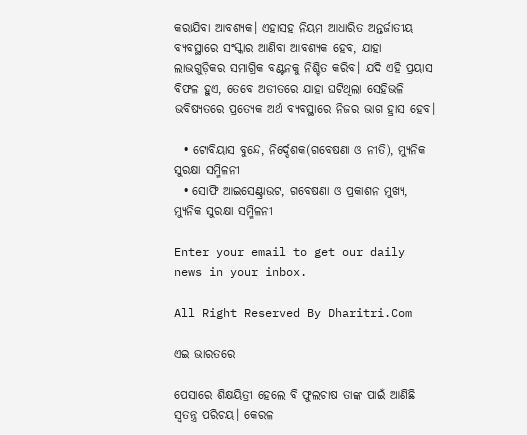କରାଯିବା ଆବଶ୍ୟକ। ଏହାସହ ନିୟମ ଆଧାରିତ ଅନ୍ତର୍ଜାତୀୟ ବ୍ୟବସ୍ଥାରେ ସଂସ୍କାର ଆଣିବା ଆବଶ୍ୟକ ହେବ, ଯାହା ଲାଭଗୁଡ଼ିକର ସମାଗ୍ରିକ ବଣ୍ଟନକୁ ନିଶ୍ଚିତ କରିବ। ଯଦି ଏହି ପ୍ରୟାସ ବିଫଳ ହୁଏ, ତେବେ ଅତୀତରେ ଯାହା ଘଟିଥିଲା ସେହିଭଳି ଭବିଷ୍ୟତରେ ପ୍ରତ୍ୟେକ ଅର୍ଥ ବ୍ୟବସ୍ଥାରେ ନିଜର ଭାଗ ହ୍ରାସ ହେବ।

  • ଟୋବିୟାସ ବୁନ୍ଦେ, ନିର୍ଦ୍ଦେଶକ(ଗବେଷଣା ଓ ନୀତି), ମ୍ୟୁନିକ ସୁରକ୍ଷା ସମ୍ମିଳନୀ
  • ସୋଫି ଆଇସେଣ୍ଟ୍ରାଉଟ, ଗବେଷଣା ଓ ପ୍ରକାଶନ ମୁଖ୍ୟ, ମ୍ୟୁନିକ ସୁରକ୍ଷା ସମ୍ମିଳନୀ

Enter your email to get our daily news in your inbox.

All Right Reserved By Dharitri.Com

ଏଇ ଭାରତରେ

ପେସାରେ ଶିକ୍ଷୟିତ୍ରୀ ହେଲେ ବି ଫୁଲଚାଷ ତାଙ୍କ ପାଇଁ ଆଣିଛି ସ୍ବତନ୍ତ୍ର ପରିଚୟ। କେରଳ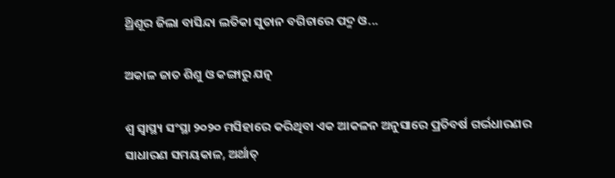ଥ୍ରିଶୂର ଜିଲା ବାସିନ୍ଦା ଲତିକା ସୁତାନ ବଗିଚାରେ ପଦ୍ମ ଓ...

ଅକାଳ ଜାତ ଶିଶୁ ଓ କଙ୍ଗାରୁ ଯତ୍ନ

ଶ୍ୱ ସ୍ବାସ୍ଥ୍ୟ ସଂସ୍ଥା ୨୦୨୦ ମସିହାରେ କରିଥିବା ଏକ ଆକଳନ ଅନୁସାରେ ପ୍ରତିବର୍ଷ ଗର୍ଭଧାରଣର ସାଧାରଣ ସମୟକାଳ, ଅର୍ଥାତ୍‌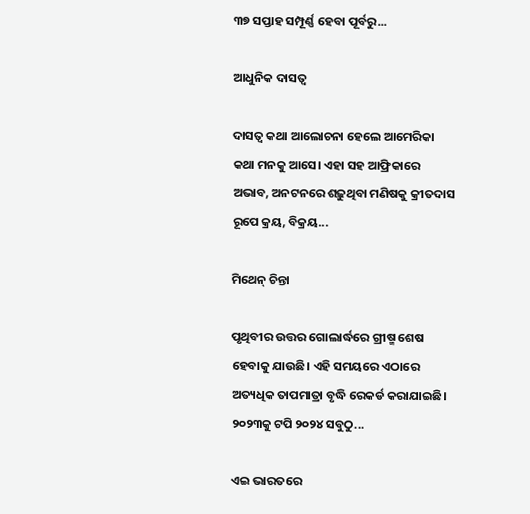୩୭ ସପ୍ତାହ ସମ୍ପୂର୍ଣ୍ଣ ହେବା ପୂର୍ବରୁ...

ଆଧୁନିକ ଦାସତ୍ୱ

ଦାସତ୍ୱ କଥା ଆଲୋଚନା ହେଲେ ଆମେରିକା କଥା ମନକୁ ଆସେ। ଏହା ସହ ଆଫ୍ରିକାରେ ଅଭାବ, ଅନଟନରେ ଶଢ଼ୁଥିବା ମଣିଷକୁ କ୍ରୀତଦାସ ରୂପେ କ୍ରୟ, ବିକ୍ରୟ...

ମିଥେନ୍‌ ଚିନ୍ତା

ପୃଥିବୀର ଉତ୍ତର ଗୋଲାର୍ଦ୍ଧରେ ଗ୍ରୀଷ୍ମ ଶେଷ ହେବାକୁ ଯାଉଛି। ଏହି ସମୟରେ ଏଠାରେ ଅତ୍ୟଧିକ ତାପମାତ୍ରା ବୃଦ୍ଧି ରେକର୍ଡ କରାଯାଇଛି। ୨୦୨୩କୁ ଟପି ୨୦୨୪ ସବୁଠୁ...

ଏଇ ଭାରତରେ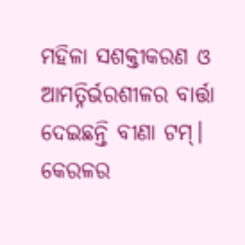ମହିଳା ସଶକ୍ତୀକରଣ ଓ ଆମତ୍ନିର୍ଭରଶୀଳର ବାର୍ତ୍ତା ଦେଇଛନ୍ତି ବୀଣା ଟମ୍‌। କେରଳର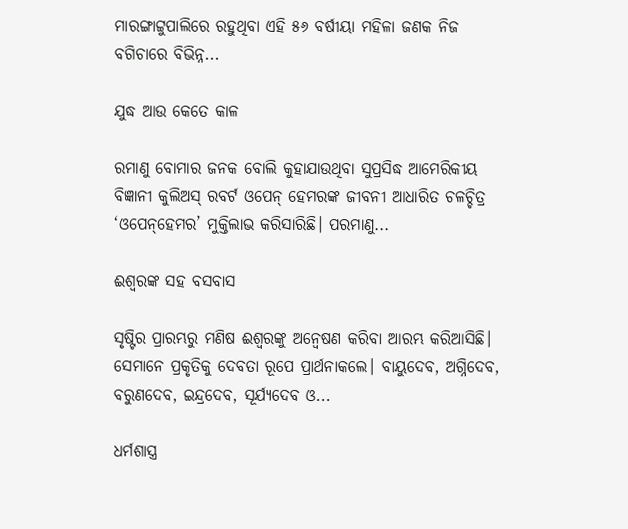ମାରଙ୍ଗାଟ୍ଟୁପାଲିରେ ରହୁଥିବା ଏହି ୫୬ ବର୍ଷୀୟା ମହିଳା ଜଣକ ନିଜ ବଗିଚାରେ ବିଭିନ୍ନ...

ଯୁଦ୍ଧ ଆଉ କେତେ କାଳ

ରମାଣୁ ବୋମାର ଜନକ ବୋଲି କୁହାଯାଉଥିବା ସୁପ୍ରସିଦ୍ଧ ଆମେରିକୀୟ ବିଜ୍ଞାନୀ କୁଲିଅସ୍‌ ରବର୍ଟ ଓପେନ୍‌ ହେମରଙ୍କ ଜୀବନୀ ଆଧାରିତ ଚଳଚ୍ଚିତ୍ର ‘ଓପେନ୍‌ହେମର’ ମୁକ୍ତିଲାଭ କରିସାରିଛି। ପରମାଣୁ...

ଈଶ୍ୱରଙ୍କ ସହ ବସବାସ

ସୃଷ୍ଟିର ପ୍ରାରମ୍ଭରୁ ମଣିଷ ଈଶ୍ୱରଙ୍କୁ ଅନ୍ବେଷଣ କରିବା ଆରମ୍ଭ କରିଆସିଛି। ସେମାନେ ପ୍ରକୃତିକୁ ଦେବତା ରୂପେ ପ୍ରାର୍ଥନାକଲେ। ବାୟୁଦେବ, ଅଗ୍ନିଦେବ, ବରୁଣଦେବ, ଇନ୍ଦ୍ରଦେବ, ସୂର୍ଯ୍ୟଦେବ ଓ...

ଧର୍ମଶାସ୍ତ୍ର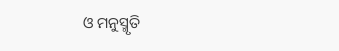ଓ ମନୁସ୍ମୃତି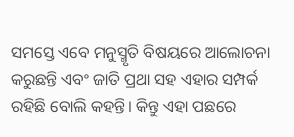ସମସ୍ତେ ଏବେ ମନୁସ୍ମୃତି ବିଷୟରେ ଆଲୋଚନା କରୁଛନ୍ତି ଏବଂ ଜାତି ପ୍ରଥା ସହ ଏହାର ସମ୍ପର୍କ ରହିଛି ବୋଲି କହନ୍ତି। କିନ୍ତୁ ଏହା ପଛରେ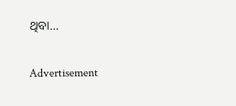ଥିବା...

Advertisement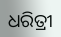ଧରିତ୍ରୀ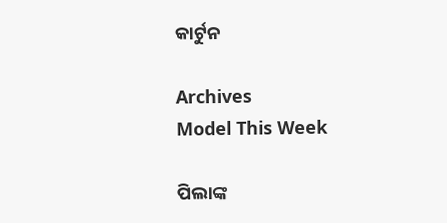କାର୍ଟୁନ

Archives
Model This Week

ପିଲାଙ୍କ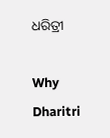ଧରିତ୍ରୀ

Why Dharitri